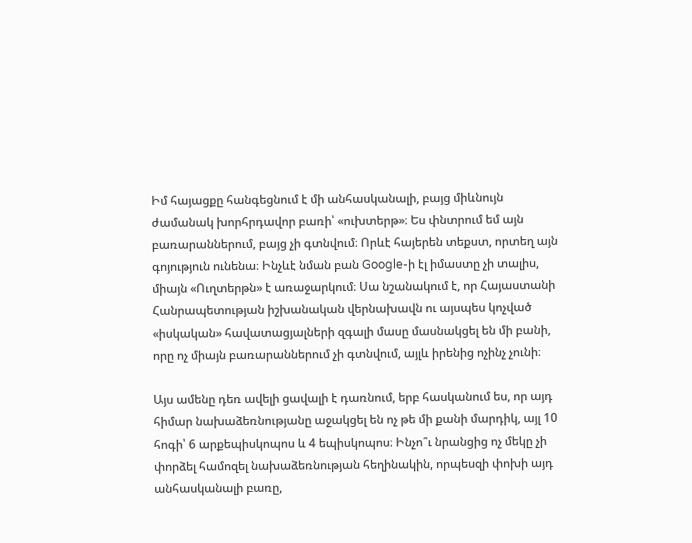Իմ հայացքը հանգեցնում է մի անհասկանալի, բայց միևնույն ժամանակ խորհրդավոր բառի՝ «ուխտերթ»։ Ես փնտրում եմ այն բառարաններում, բայց չի գտնվում։ Որևէ հայերեն տեքստ, որտեղ այն գոյություն ունենա։ Ինչևէ նման բան Google-ի էլ իմաստը չի տալիս, միայն «Ուղտերթն» է առաջարկում։ Սա նշանակում է, որ Հայաստանի Հանրապետության իշխանական վերնախավն ու այսպես կոչված «իսկական» հավատացյալների զգալի մասը մասնակցել են մի բանի, որը ոչ միայն բառարաններում չի գտնվում, այլև իրենից ոչինչ չունի։

Այս ամենը դեռ ավելի ցավալի է դառնում, երբ հասկանում ես, որ այդ հիմար նախաձեռնությանը աջակցել են ոչ թե մի քանի մարդիկ, այլ 10 հոգի՝ 6 արքեպիսկոպոս և 4 եպիսկոպոս։ Ինչո՞ւ նրանցից ոչ մեկը չի փորձել համոզել նախաձեռնության հեղինակին, որպեսզի փոխի այդ անհասկանալի բառը,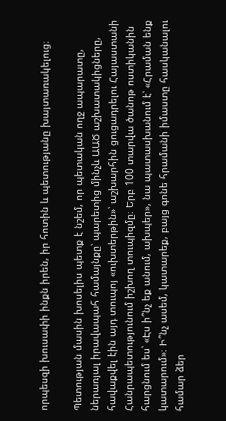որպեսզի խուսափի ինքն իրեն, իր հոտին և պետությանը խայտառակելուց։

Պետության մասին խոսելիս պետք է նշեմ, որ պետական ողջ ապարատը, ներառյալ իրավապահ համայնքը՝ պարետից մինչև ԱԱԾ աշխատակիցները, հավաքվել էին այդ տուպոյ «ուխտերթին»՝ աշխարհին ցուցադրելու Հայաստանի Հանրապետությունում իշխող տուպիզմը։ Երբ 100 տարվա ծանոթ ոստիկանին հարցնում ես՝ «Էս ի՞նչ եք անում, ախպեր», նա պատասխանում է՝ «Հրաման ենք կատարում»։ Ի՞նչ ասեմ, կատարեք, բայց գոնե հրամանի իմաստը հասկանալու համար ձեր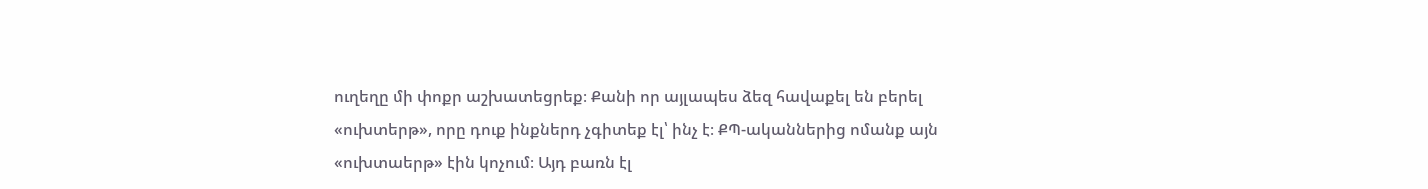ուղեղը մի փոքր աշխատեցրեք։ Քանի որ այլապես ձեզ հավաքել են բերել «ուխտերթ», որը դուք ինքներդ չգիտեք էլ՝ ինչ է։ ՔՊ-ականներից ոմանք այն «ուխտաերթ» էին կոչում։ Այդ բառն էլ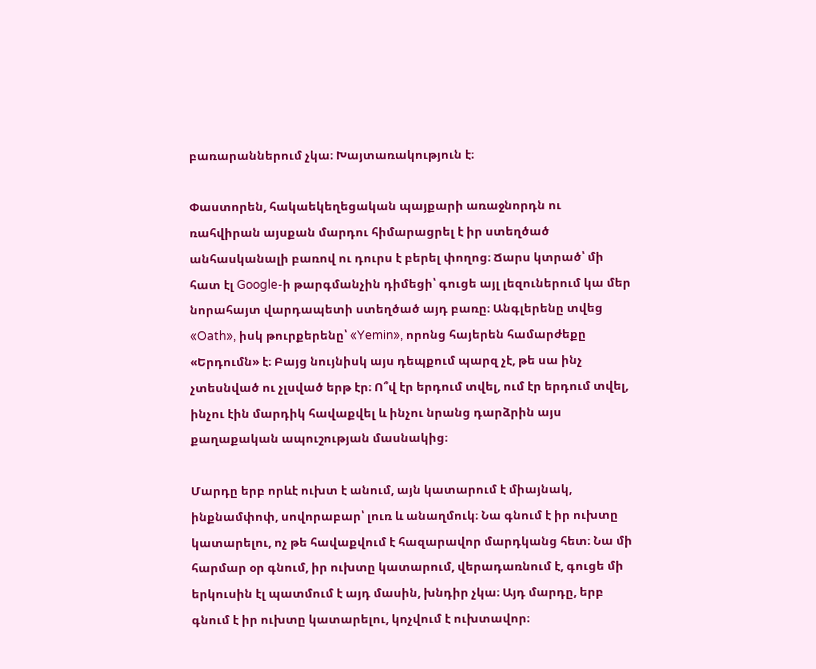բառարաններում չկա։ Խայտառակություն է։

Փաստորեն, հակաեկեղեցական պայքարի առաջնորդն ու ռահվիրան այսքան մարդու հիմարացրել է իր ստեղծած անհասկանալի բառով ու դուրս է բերել փողոց։ Ճարս կտրած՝ մի հատ էլ Google-ի թարգմանչին դիմեցի՝ գուցե այլ լեզուներում կա մեր նորահայտ վարդապետի ստեղծած այդ բառը։ Անգլերենը տվեց «Oath», իսկ թուրքերենը՝ «Yemin», որոնց հայերեն համարժեքը «Երդումն» է։ Բայց նույնիսկ այս դեպքում պարզ չէ, թե սա ինչ չտեսնված ու չլսված երթ էր։ Ո՞վ էր երդում տվել, ում էր երդում տվել, ինչու էին մարդիկ հավաքվել և ինչու նրանց դարձրին այս քաղաքական ապուշության մասնակից։

Մարդը երբ որևէ ուխտ է անում, այն կատարում է միայնակ, ինքնամփոփ, սովորաբար՝ լուռ և անաղմուկ։ Նա գնում է իր ուխտը կատարելու, ոչ թե հավաքվում է հազարավոր մարդկանց հետ։ Նա մի հարմար օր գնում, իր ուխտը կատարում, վերադառնում է, գուցե մի երկուսին էլ պատմում է այդ մասին, խնդիր չկա։ Այդ մարդը, երբ գնում է իր ուխտը կատարելու, կոչվում է ուխտավոր։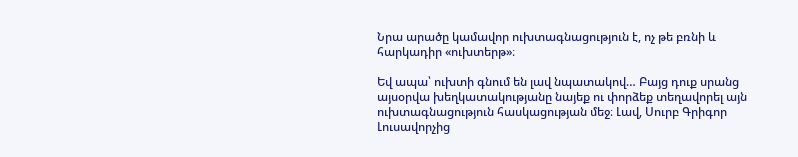Նրա արածը կամավոր ուխտագնացություն է, ոչ թե բռնի և հարկադիր «ուխտերթ»։

Եվ ապա՝ ուխտի գնում են լավ նպատակով… Բայց դուք սրանց այսօրվա խեղկատակությանը նայեք ու փորձեք տեղավորել այն ուխտագնացություն հասկացության մեջ։ Լավ, Սուրբ Գրիգոր Լուսավորչից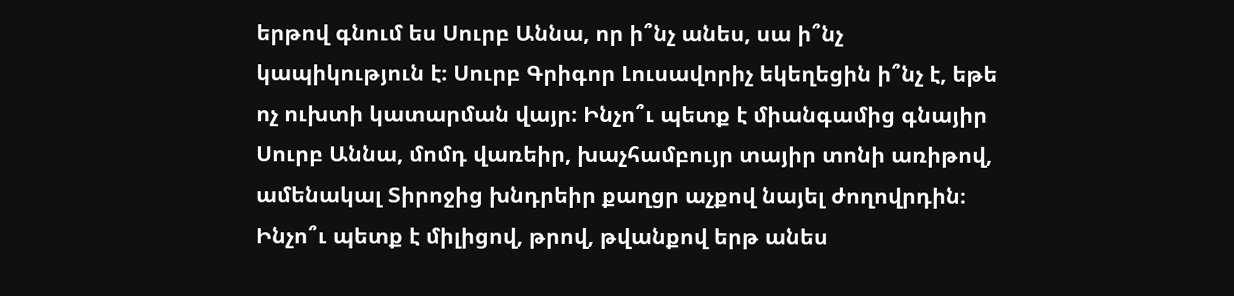երթով գնում ես Սուրբ Աննա, որ ի՞նչ անես, սա ի՞նչ կապիկություն է։ Սուրբ Գրիգոր Լուսավորիչ եկեղեցին ի՞նչ է, եթե ոչ ուխտի կատարման վայր։ Ինչո՞ւ պետք է միանգամից գնայիր Սուրբ Աննա, մոմդ վառեիր, խաչհամբույր տայիր տոնի առիթով, ամենակալ Տիրոջից խնդրեիր քաղցր աչքով նայել ժողովրդին։ Ինչո՞ւ պետք է միլիցով, թրով, թվանքով երթ անես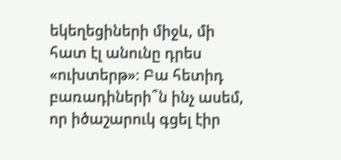եկեղեցիների միջև, մի հատ էլ անունը դրես «ուխտերթ»։ Բա հետիդ բառադիների՞ն ինչ ասեմ, որ իծաշարուկ գցել էիր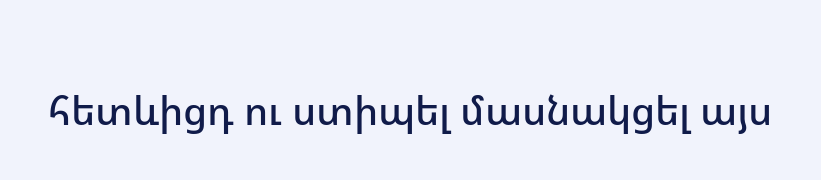հետևիցդ ու ստիպել մասնակցել այս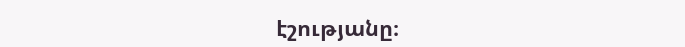էշությանը։